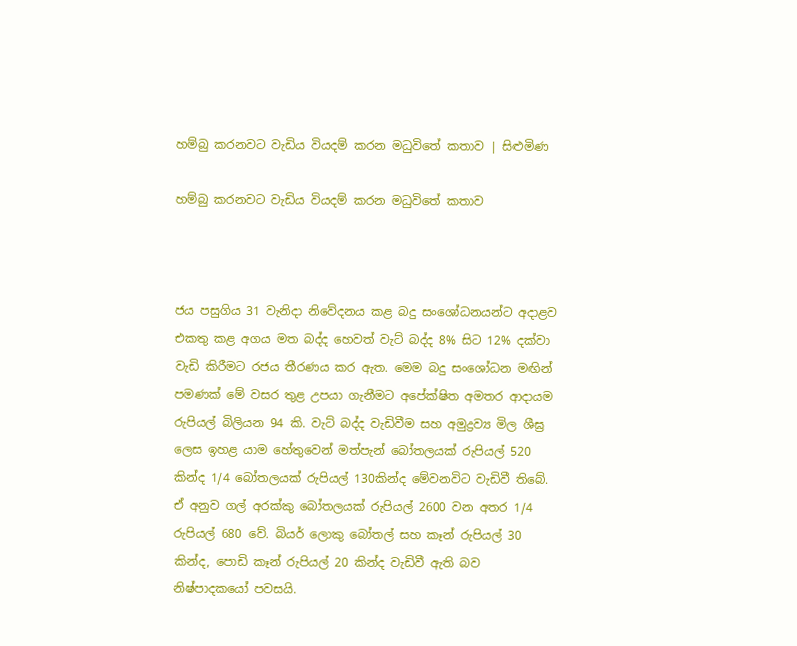හම්බු කරනවට වැඩිය වියදම් කරන මධුවිතේ කතාව | සිළුමිණ

හම්බු කරනවට වැඩිය වියදම් කරන මධුවිතේ කතාව



ජය පසුගිය 31 වැනිදා නිවේදනය කළ බදු සංශෝධනයන්ට අදාළව එකතු කළ අගය මත බද්ද හෙවත් වැට් බද්ද 8% සිට 12% දක්වා වැඩි කිරීමට රජය තීරණය කර ඇත. මෙම බදු සංශෝධන මඟින් පමණක් මේ වසර තුළ උපයා ගැනීමට අපේක්ෂිත අමතර ආදායම රුපියල් බිලියන 94 කි. වැට් බද්ද වැඩිවීම සහ අමුද්‍රව්‍ය මිල ශීඝ්‍ර ලෙස ඉහළ යාම හේතුවෙන් මත්පැන් බෝතලයක් රුපියල් 520 කින්ද 1/4 බෝතලයක් රුපියල් 130කින්ද මේවනවිට වැඩිවී තිබේ. ඒ අනුව ගල් අරක්කු බෝතලයක් රුපියල් 2600 වන අතර 1/4 රුපියල් 680 වේ. බියර් ලොකු බෝතල් සහ කෑන් රුපියල් 30 කින්ද, පොඩි කෑන් රුපියල් 20 කින්ද වැඩිවී ඇති බව නිෂ්පාදකයෝ පවසයි.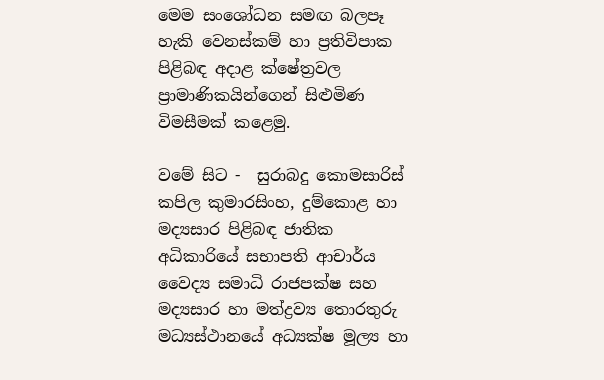මෙම සංශෝධන සමඟ බලපෑ හැකි වෙනස්කම් හා ප්‍රතිවිපාක පිළිබඳ අදාළ ක්ෂේත්‍රවල ප්‍රාමාණිකයින්ගෙන් සිළුමිණ විමසීමක් කළෙමු.

වමේ සිට -  සුරාබදු කොමසාරිස් කපිල කුමාරසිංහ, දුම්කොළ හා මද්‍යසාර පිළිබඳ ජාතික අධිකාරියේ සභාපති ආචාර්ය වෛද්‍ය සමාධි රාජපක්ෂ සහ මද්‍යසාර හා මත්ද්‍රව්‍ය තොරතුරු මධ්‍යස්ථානයේ අධ්‍යක්ෂ මූල්‍ය හා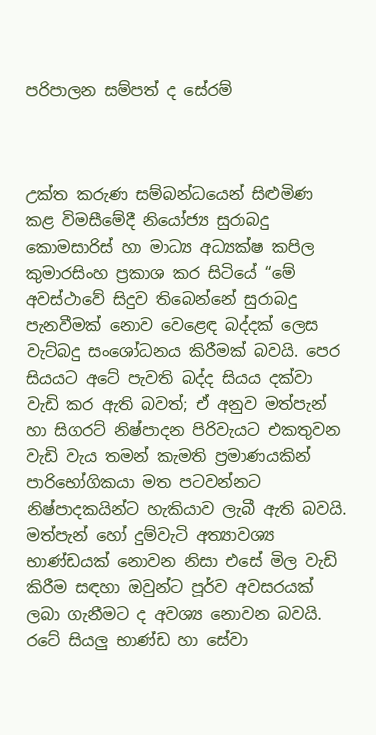පරිපාලන සම්පත් ද සේරම්



උක්ත කරුණ සම්බන්ධයෙන් සිළුමිණ කළ විමසීමේදී නියෝජ්‍ය සුරාබදු කොමසාරිස් හා මාධ්‍ය අධ්‍යක්ෂ කපිල කුමාරසිංහ ප්‍රකාශ කර සිටියේ “මේ අවස්ථාවේ සිදුව තිබෙන්නේ සුරාබදු පැනවීමක් නොව වෙළෙඳ බද්දක් ලෙස වැට්බදු සංශෝධනය කිරීමක් බවයි. පෙර සියයට අටේ පැවති බද්ද සියය දක්වා වැඩි කර ඇති බවත්; ඒ අනුව මත්පැන් හා සිගරට් නිෂ්පාදන පිරිවැයට එකතුවන වැඩි වැය තමන් කැමති ප්‍රමාණයකින් පාරිභෝගිකයා මත පටවන්නට නිෂ්පාදකයින්ට හැකියාව ලැබී ඇති බවයි. මත්පැන් හෝ දුම්වැටි අත්‍යාවශ්‍ය භාණ්ඩයක් නොවන නිසා එසේ මිල වැඩි කිරීම සඳහා ඔවුන්ට පූර්ව අවසරයක් ලබා ගැනීමට ද අවශ්‍ය නොවන බවයි. රටේ සියලු භාණ්ඩ හා සේවා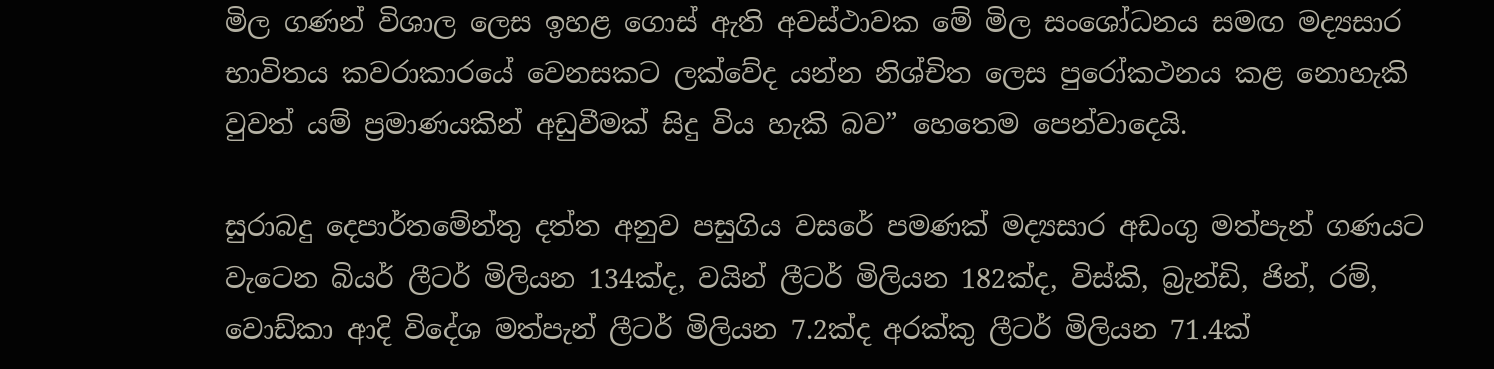මිල ගණන් විශාල ලෙස ඉහළ ගොස් ඇති අවස්ථාවක මේ මිල සංශෝධනය සමඟ මද්‍යසාර භාවිතය කවරාකාරයේ වෙනසකට ලක්වේද යන්න නිශ්චිත ලෙස පුරෝකථනය කළ නොහැකි වුවත් යම් ප්‍රමාණයකින් අඩුවීමක් සිදු විය හැකි බව” හෙතෙම පෙන්වාදෙයි.

සුරාබදු දෙපාර්තමේන්තු දත්ත අනුව පසුගිය වසරේ පමණක් මද්‍යසාර අඩංගු මත්පැන් ගණයට වැටෙන බියර් ලීටර් මිලියන 134ක්ද, වයින් ලීටර් මිලියන 182ක්ද, විස්කි, බ්‍රැන්ඩි, ජින්, රම්, වොඩ්කා ආදි විදේශ මත්පැන් ලීටර් මිලියන 7.2ක්ද අරක්කු ලීටර් මිලියන 71.4ක්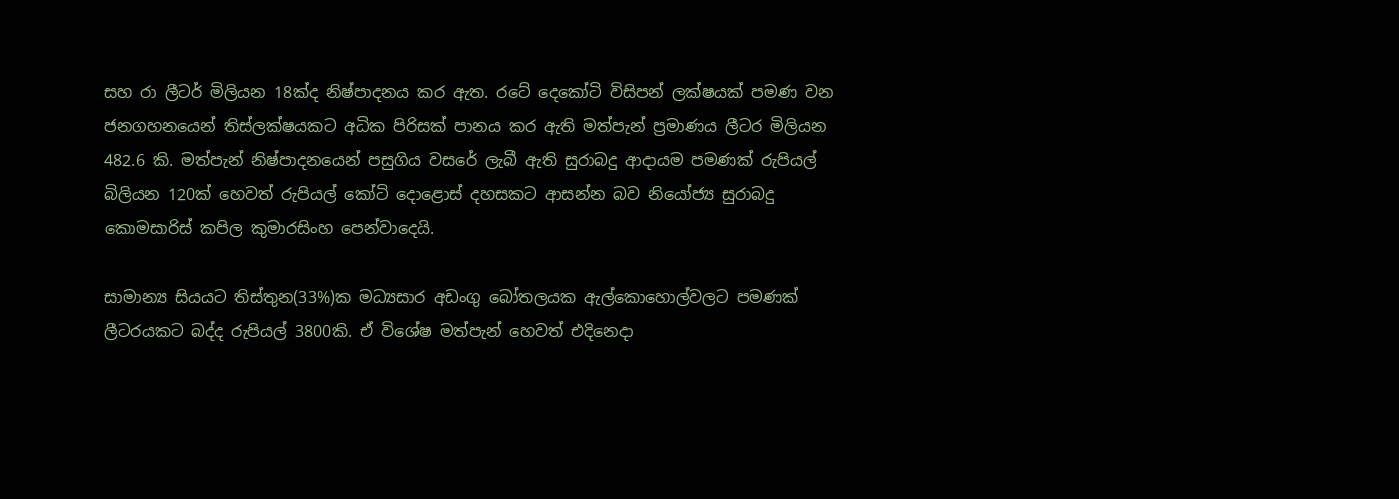සහ රා ලීටර් මිලියන 18ක්ද නිෂ්පාදනය කර ඇත. රටේ දෙකෝටි විසිපන් ලක්ෂයක් පමණ වන ජනගහනයෙන් තිස්ලක්ෂයකට අධික පිරිසක් පානය කර ඇති මත්පැන් ප්‍රමාණය ලීටර මිලියන 482.6 කි. මත්පැන් නිෂ්පාදනයෙන් පසුගිය වසරේ ලැබී ඇති සුරාබදු ආදායම පමණක් රුපියල් බිලියන 120ක් හෙවත් රුපියල් කෝටි දොළොස් දහසකට ආසන්න බව නියෝජ්‍ය සුරාබදු කොමසාරිස් කපිල කුමාරසිංහ පෙන්වාදෙයි.

සාමාන්‍ය සියයට තිස්තුන(33%)ක මධ්‍යසාර අඩංගු බෝතලයක ඇල්කොහොල්වලට පමණක් ලීටරයකට බද්ද රුපියල් 3800කි. ඒ විශේෂ මත්පැන් හෙවත් එදිනෙදා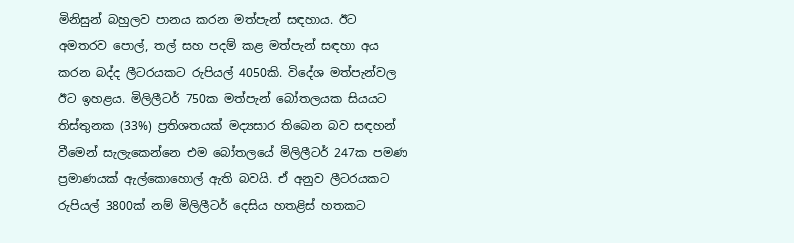මිනිසුන් බහුලව පානය කරන මත්පැන් සඳහාය. ඊට අමතරව පොල්, තල් සහ පදම් කළ මත්පැන් සඳහා අය කරන බද්ද ලීටරයකට රුපියල් 4050කි. විදේශ මත්පැන්වල ඊට ඉහළය. මිලිලීටර් 750ක මත්පැන් බෝතලයක සියයට තිස්තුනක (33%) ප්‍රතිශතයක් මද්‍යසාර තිබෙන බව සඳහන් වීමෙන් සැලැකෙන්නෙ එම බෝතලයේ මිලිලීටර් 247ක පමණ ප්‍රමාණයක් ඇල්කොහොල් ඇති බවයි. ඒ අනුව ලීටරයකට රුපියල් 3800ක් නම් මිලිලීටර් දෙසිය හතළිස් හතකට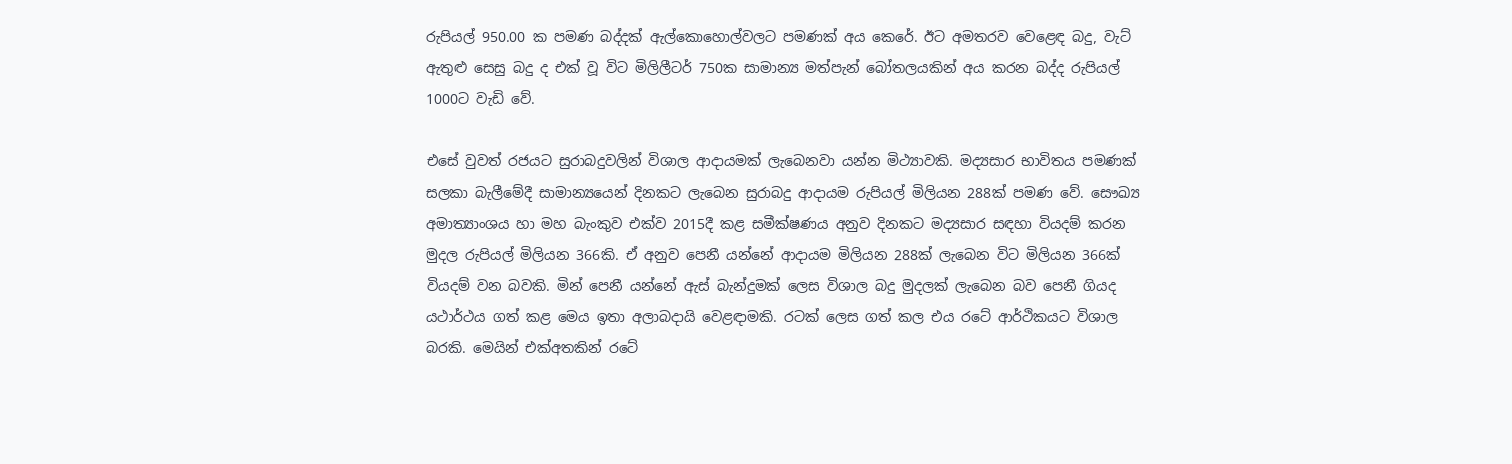රුපියල් 950.00 ක පමණ බද්දක් ඇල්කොහොල්වලට පමණක් අය කෙරේ. ඊට අමතරව වෙළෙඳ බදු, වැට් ඇතුළු සෙසු බදු ද එක් වූ විට මිලිලීටර් 750ක සාමාන්‍ය මත්පැන් බෝතලයකින් අය කරන බද්ද රුපියල් 1000ට වැඩි වේ.

එසේ වුවත් රජයට සුරාබදුවලින් විශාල ආදායමක් ලැබෙනවා යන්න මිථ්‍යාවකි. මද්‍යසාර භාවිතය පමණක් සලකා බැලීමේදී සාමාන්‍යයෙන් දිනකට ලැබෙන සුරාබදු ආදායම රුපියල් මිලියන 288ක් පමණ වේ. සෞඛ්‍ය අමාත්‍යාංශය හා මහ බැංකුව එක්ව 2015දී කළ සමීක්ෂණය අනුව දිනකට මද්‍යසාර සඳහා වියදම් කරන මුදල රුපියල් මිලියන 366කි. ඒ අනුව පෙනී යන්නේ ආදායම මිලියන 288ක් ලැබෙන විට මිලියන 366ක් වියදම් වන බවකි. මින් පෙනී යන්නේ ඇස් බැන්දුමක් ලෙස විශාල බදු මුදලක් ලැබෙන බව පෙනී ගියද යථාර්ථය ගත් කළ මෙය ඉතා අලාබදායි වෙළඳාමකි. රටක් ලෙස ගත් කල එය රටේ ආර්ථිකයට විශාල බරකි. මෙයින් එක්අතකින් රටේ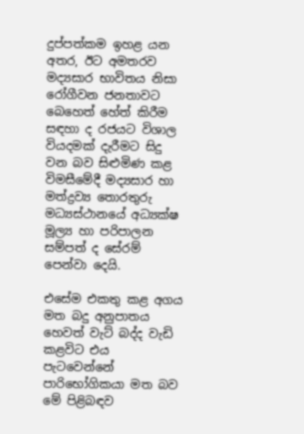දුප්පත්කම ඉහළ යන අතර, ඊට අමතරව මද්‍යසාර භාවිතය නිසා රෝගීවන ජනතාවට බෙහෙත් හේත් කිරීම සඳහා ද රජයට විශාල වියදමක් දැරීමට සිදු වන බව සිළුමිණ කළ විමසීමේදී මද්‍යසාර හා මත්ද්‍රව්‍ය තොරතුරු මධ්‍යස්ථානයේ අධ්‍යක්ෂ මූල්‍ය හා පරිපාලන සම්පත් ද සේරම් පෙන්වා දෙයි.

එසේම එකතු කළ අගය මත බදු අනුපාතය හෙවත් වැට් බද්ද වැඩි කළවිට එය පැටවෙන්නේ පාරිභෝගිකයා මත බව මේ පිළිබඳව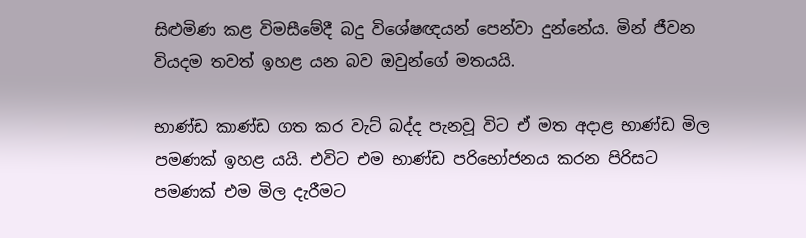සිළුමිණ කළ විමසීමේදී බදු විශේෂඥයන් පෙන්වා දුන්නේය. මින් ජීවන වියදම තවත් ඉහළ යන බව ඔවුන්ගේ මතයයි.

භාණ්ඩ කාණ්ඩ ගත කර වැට් බද්ද පැනවූ විට ඒ මත අදාළ භාණ්ඩ මිල පමණක් ඉහළ යයි. එවිට එම භාණ්ඩ පරිභෝජනය කරන පිරිසට පමණක් එම මිල දැරීමට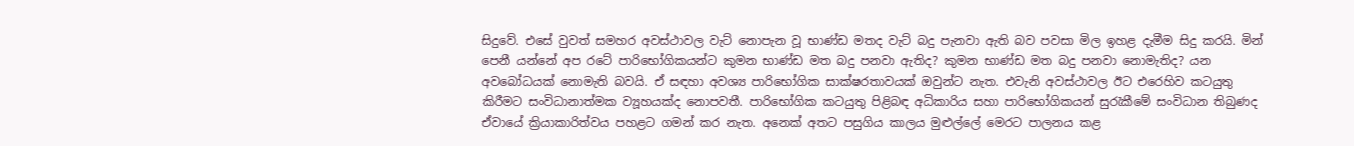සිදුවේ. එසේ වුවත් සමහර අවස්ථාවල වැට් නොපැන වූ භාණ්ඩ මතද වැට් බදු පැනවා ඇති බව පවසා මිල ඉහළ දැමීම සිදු කරයි. මින් පෙනී යන්නේ අප රටේ පාරිභෝගිකයන්ට කුමන භාණ්ඩ මත බදු පනවා ඇතිද? කුමන භාණ්ඩ මත බදු පනවා නොමැතිද? යන අවබෝධයක් නොමැති බවයි. ඒ සඳහා අවශ්‍ය පාරිභෝගික සාක්ෂරතාවයක් ඔවුන්ට නැත. එවැනි අවස්ථාවල ඊට එරෙහිව කටයුතු කිරීමට සංවිධානාත්මක ව්‍යූහයක්ද නොපවතී. පාරිභෝගික කටයුතු පිළිබඳ අධිකාරිය සහා පාරිභෝගිකයන් සුරැකීමේ සංවිධාන තිබුණද ඒවායේ ක්‍රියාකාරිත්වය පහළට ගමන් කර නැත. අනෙක් අතට පසුගිය කාලය මුළුල්ලේ මෙරට පාලනය කළ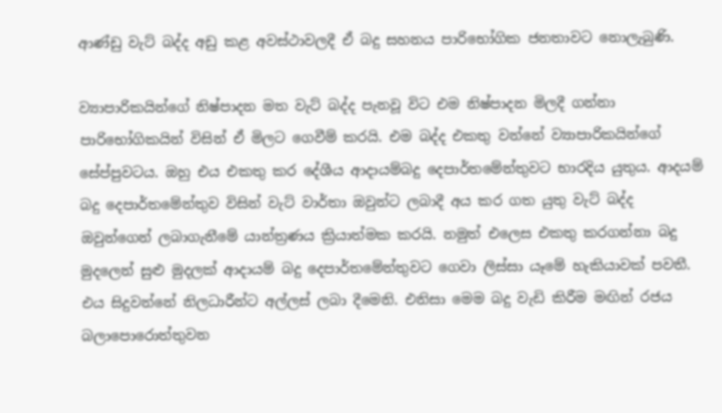ආණ්ඩු වැට් බද්ද අඩු කළ අවස්ථාවලදී ඒ බදු සහනය පාරිභෝගික ජනතාවට නොලැබුණි.

ව්‍යාපාරිකයින්ගේ නිෂ්පාදන මත වැට් බද්ද පැනවූ විට එම නිෂ්පාදන මිලදී ගන්නා පාරිභෝගිකයින් විසින් ඒ මිලට ගෙවීම් කරයි. එම බද්ද එකතු වන්නේ ව්‍යාපාරිකයින්ගේ සේප්පුවටය. ඔහු එය එකතු කර දේශීය ආදායම්බදු දෙපාර්තමේන්තුවට භාරදිය යුතුය. ආදයම් බදු දෙපාර්තමේන්තුව විසින් වැට් වාර්තා ඔවුන්ට ලබාදී අය කර ගත යුතු වැට් බද්ද ඔවුන්ගෙන් ලබාගැනීමේ යාන්ත්‍රණය ක්‍රියාත්මක කරයි. නමුත් එලෙස එකතු කරගන්නා බදු මුදලෙන් සුළු මුදලක් ආදායම් බදු දෙපාර්තමේන්තුවට ගෙවා ලිස්සා යෑමේ හැකියාවක් පවතී. එය සිදුවන්නේ නිලධාරීන්ට අල්ලස් ලබා දීමෙනි. එනිසා මෙම බදු වැඩි කිරීම මඟින් රජය බලාපොරොත්තුවන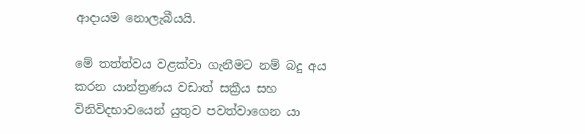ආදායම නොලැබීයයි.

මේ තත්ත්වය වළක්වා ගැනීමට නම් බදු අය කරන යාන්ත්‍රණය වඩාත් සක්‍රීය සහ විනිවිදභාවයෙන් යුතුව පවත්වාගෙන යා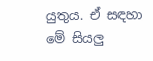යුතුය. ඒ සඳහා මේ සියලු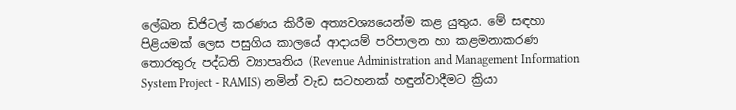ලේඛන ඩිජිටල් කරණය කිරීම අත්‍යවශ්‍යයෙන්ම කළ යුතුය. මේ සඳහා පිළියමක් ලෙස පසුගිය කාලයේ ආදායම් පරිපාලන හා කළමනාකරණ තොරතුරු පද්ධති ව්‍යාපෘතිය (Revenue Administration and Management Information System Project - RAMIS) නමින් වැඩ සටහනක් හඳුන්වාදීමට ක්‍රියා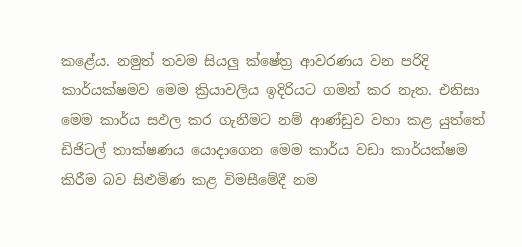කළේය. නමුත් තවම සියලු ක්ෂේත්‍ර ආවරණය වන පරිදි කාර්යක්ෂමව මෙම ක්‍රියාවලිය ඉදිරියට ගමන් කර නැත. එනිසා මෙම කාර්ය සඵල කර ගැනීමට නම් ආණ්ඩුව වහා කළ යුත්තේ ඩිජිටල් තාක්ෂණය යොදාගෙන මෙම කාර්ය වඩා කාර්යක්ෂම කිරීම බව සිළුමිණ කළ විමසීමේදී නම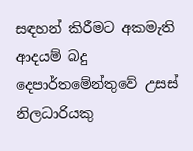සඳහන් කිරීමට අකමැති ආදයම් බදු දෙපාර්තමේන්තුවේ උසස් නිලධාරියකු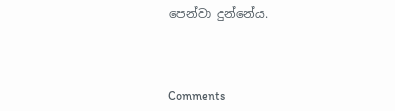පෙන්වා දුන්නේය.



Comments